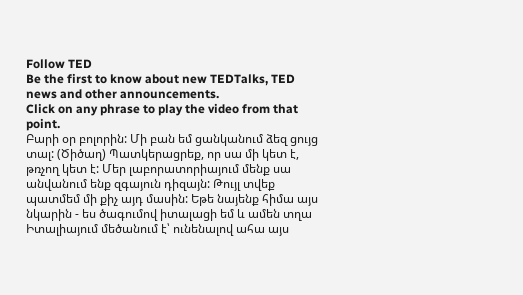Follow TED
Be the first to know about new TEDTalks, TED news and other announcements.
Click on any phrase to play the video from that point.
Բարի օր բոլորին: Մի բան եմ ցանկանում ձեզ ցույց տալ: (Ծիծաղ) Պատկերացրեք, որ սա մի կետ է, թռչող կետ է: Մեր լաբորատորիայում մենք սա անվանում ենք զգայուն դիզայն: Թույլ տվեք պատմեմ մի քիչ այդ մասին: Եթե նայենք հիմա այս նկարին - ես ծագումով իտալացի եմ և ամեն տղա Իտալիայում մեծանում է՝ ունենալով ահա այս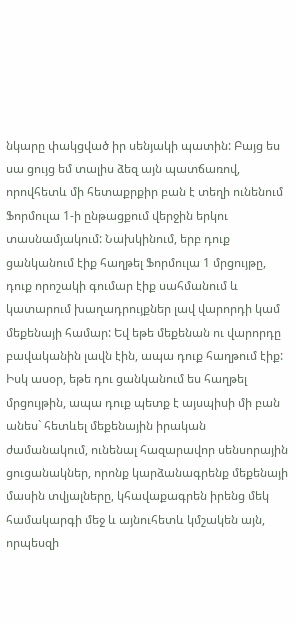նկարը փակցված իր սենյակի պատին: Բայց ես սա ցույց եմ տալիս ձեզ այն պատճառով, որովհետև մի հետաքրքիր բան է տեղի ունենում Ֆորմուլա 1-ի ընթացքում վերջին երկու տասնամյակում: Նախկինում, երբ դուք ցանկանում էիք հաղթել Ֆորմուլա 1 մրցույթը, դուք որոշակի գումար էիք սահմանում և կատարում խաղադրույքներ լավ վարորդի կամ մեքենայի համար: Եվ եթե մեքենան ու վարորդը բավականին լավն էին, ապա դուք հաղթում էիք: Իսկ ասօր, եթե դու ցանկանում ես հաղթել մրցույթին, ապա դուք պետք է այսպիսի մի բան անես` հետևել մեքենային իրական ժամանակում, ունենալ հազարավոր սենսորային ցուցանակներ, որոնք կարձանագրենք մեքենայի մասին տվյալները, կհավաքագրեն իրենց մեկ համակարգի մեջ և այնուհետև կմշակեն այն, որպեսզի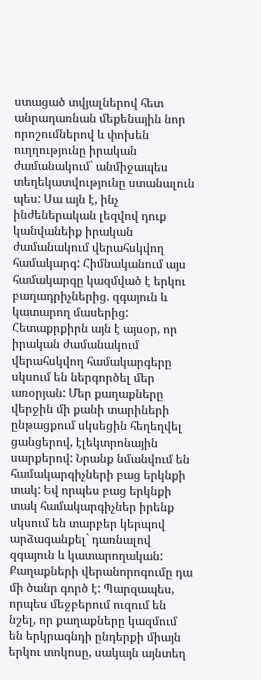ստացած տվյալներով հետ անրադառնան մեքենային նոր որոշումներով և փոխեն ուղղությունը իրական ժամանակում` անմիջապես տեղեկատվությունը ստանալուն պես: Սա այն է, ինչ ինժեներական լեզվով դուք կանվանեիք իրական ժամանակում վերահսկվող համակարգ: Հիմնականում այս համակարգը կազմված է երկու բաղադրիչներից. զգայուն և կատարող մասերից:
Հետաքրքիրն այն է այսօր, որ իրական ժամանակում վերահսկվող համակարգերը սկսում են ներգործել մեր առօրյան: Մեր քաղաքները վերջին մի քանի տարիների ընթացքում սկսեցին հեղեղվել ցանցերով, էլեկտրոնային սարքերով: Նրանք նմանվում են համակարգիչների բաց երկնքի տակ: Եվ որպես բաց երկնքի տակ համակարգիչներ իրենք սկսում են տարբեր կերպով արձագանքել` դառնալով զգայուն և կատարողական: Քաղաքների վերանորոգումը դա մի ծանր գործ է: Պարզապես, որպես մեջբերում ուզում են նշել, որ քաղաքները կազմում են երկրագնդի ընդերքի միայն երկու տոկոսը, սակայն այնտեղ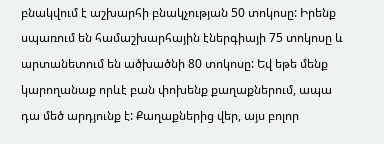բնակվում է աշխարհի բնակչության 50 տոկոսը: Իրենք սպառում են համաշխարհային էներգիայի 75 տոկոսը և արտանետում են ածխածնի 80 տոկոսը: Եվ եթե մենք կարողանաք որևէ բան փոխենք քաղաքներում, ապա դա մեծ արդյունք է: Քաղաքներից վեր, այս բոլոր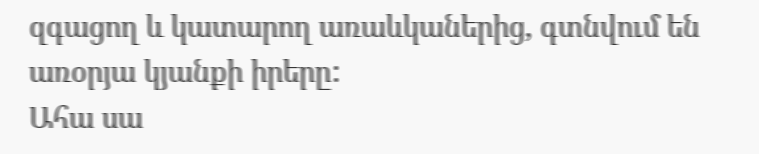զգացող և կատարող առաևկաներից, գտնվում են առօրյա կյանքի իրերը:
Ահա սա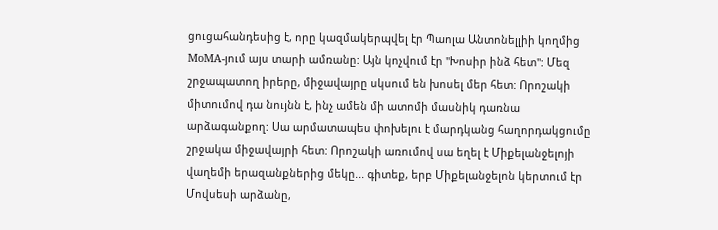ցուցահանդեսից է, որը կազմակերպվել էր Պաոլա Անտոնելլիի կողմից MoMA-յում այս տարի ամռանը: Այն կոչվում էր "Խոսիր ինձ հետ": Մեզ շրջապատող իրերը, միջավայրը սկսում են խոսել մեր հետ: Որոշակի միտումով դա նույնն է, ինչ ամեն մի ատոմի մասնիկ դառնա արձագանքող: Սա արմատապես փոխելու է մարդկանց հաղորդակցումը շրջակա միջավայրի հետ: Որոշակի առումով սա եղել է Միքելանջելոյի վաղեմի երազանքներից մեկը... գիտեք, երբ Միքելանջելոն կերտում էր Մովսեսի արձանը,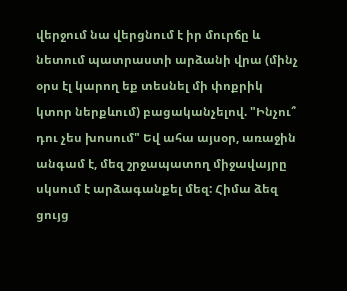վերջում նա վերցնում է իր մուրճը և նետում պատրաստի արձանի վրա (մինչ օրս էլ կարող եք տեսնել մի փոքրիկ կտոր ներքևում) բացականչելով. "Ինչու՞ դու չես խոսում" Եվ ահա այսօր, առաջին անգամ է, մեզ շրջապատող միջավայրը սկսում է արձագանքել մեզ: Հիմա ձեզ ցույց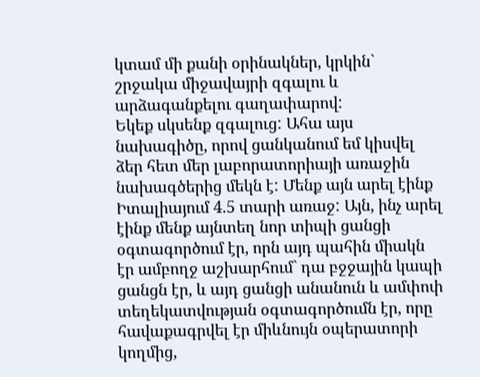կտամ մի քանի օրինակներ, կրկին` շրջակա միջավայրի զգալու և արձագանքելու գաղափարով:
Եկեք սկսենք զգալուց: Ահա այս նախագիծը, որով ցանկանում եմ կիսվել ձեր հետ մեր լաբորատորիայի առաջին նախագծերից մեկն է: Մենք այն արել էինք Իտալիայում 4.5 տարի առաջ: Այն, ինչ արել էինք մենք այնտեղ նոր տիպի ցանցի օգտագործում էր, որն այդ պահին միակն էր ամբողջ աշխարհում` դա բջջային կապի ցանցն էր, և այդ ցանցի անանուն և ամփոփ տեղեկատվության օգտագործումն էր, որը հավաքագրվել էր միևնույն օպերատորի կողմից,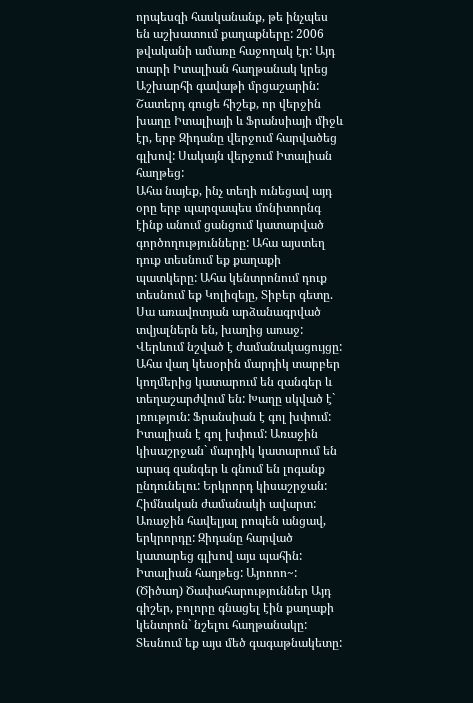որպեսզի հասկանանք, թե ինչպես են աշխատում քաղաքները: 2006 թվականի ամառը հաջողակ էր: Այդ տարի Իտալիան հաղթանակ կրեց Աշխարհի գավաթի մրցաշարին: Շատերդ գուցե հիշեք, որ վերջին խաղը Իտալիայի և Ֆրանսիայի միջև էր, երբ Զիդանը վերջում հարվածեց գլխով: Սակայն վերջում Իտալիան հաղթեց:
Ահա նայեք, ինչ տեղի ունեցավ այդ օրը երբ պարզապես մոնիտորնգ էինք անում ցանցում կատարված գործողությունները: Ահա այստեղ դուք տեսնում եք քաղաքի պատկերը: Ահա կենտրոնում դուք տեսնում եք Կոլիզեյը, Տիբեր գետը. Սա առավոտյան արձանագրված տվյալներն են, խաղից առաջ: Վերևում նշված է ժամանակացույցը: Ահա վաղ կեսօրին մարդիկ տարբեր կողմերից կատարում են զանգեր և տեղաշարժվում են: Խաղը սկված է` լռություն: Ֆրանսիան է գոլ խփում: Իտալիան է գոլ խփում: Առաջին կիսաշրջան` մարդիկ կատարում են արագ զանգեր և գնում են լոգանք ընդունելու: Երկրորդ կիսաշրջան: Հիմնական ժամանակի ավարտ: Առաջին հավելյալ րոպեն անցավ, երկրորդը: Զիդանը հարված կատարեց գլխով այս պահին: Իտալիան հաղթեց: Այոոոո~: (Ծիծաղ) Ծափահարություններ Այդ գիշեր, բոլորը գնացել էին քաղաքի կենտրոն` նշելու հաղթանակը: Տեսնում եք այս մեծ գագաթնակետը: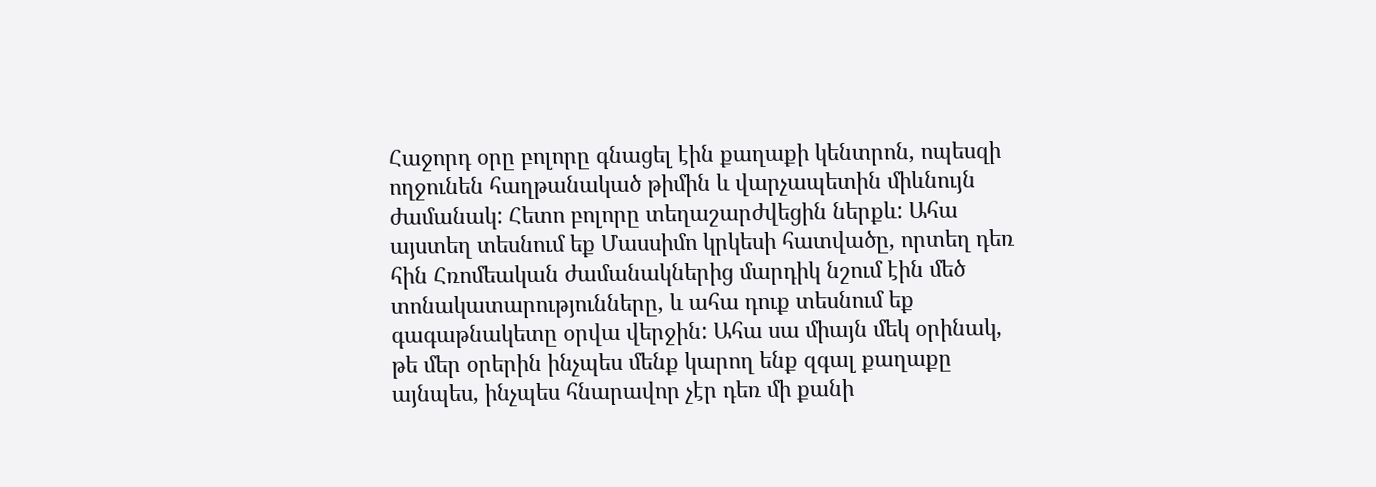Հաջորդ օրը բոլորը գնացել էին քաղաքի կենտրոն, ոպեսզի ողջունեն հաղթանակած թիմին և վարչապետին միևնույն ժամանակ: Հետո բոլորը տեղաշարժվեցին ներքև: Ահա այստեղ տեսնում եք Մասսիմո կրկեսի հատվածը, որտեղ դեռ հին Հռոմեական ժամանակներից մարդիկ նշում էին մեծ տոնակատարությունները, և ահա դուք տեսնում եք գագաթնակետը օրվա վերջին: Ահա սա միայն մեկ օրինակ, թե մեր օրերին ինչպես մենք կարող ենք զգալ քաղաքը այնպես, ինչպես հնարավոր չէր դեռ մի քանի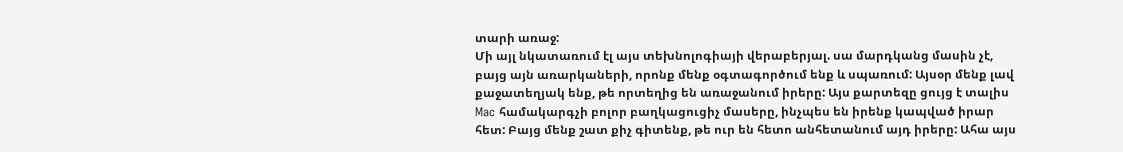տարի առաջ:
Մի այլ նկատառում էլ այս տեխնոլոգիայի վերաբերյալ. սա մարդկանց մասին չէ, բայց այն առարկաների, որոնք մենք օգտագործում ենք և սպառում: Այսօր մենք լավ քաջատեղյակ ենք, թե որտեղից են առաջանում իրերը: Այս քարտեզը ցույց է տալիս Mac համակարգչի բոլոր բաղկացուցիչ մասերը, ինչպես են իրենք կապված իրար հետ: Բայց մենք շատ քիչ գիտենք, թե ուր են հետո անհետանում այդ իրերը: Ահա այս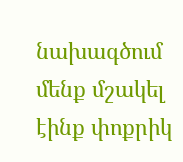նախագծում մենք մշակել էինք փոքրիկ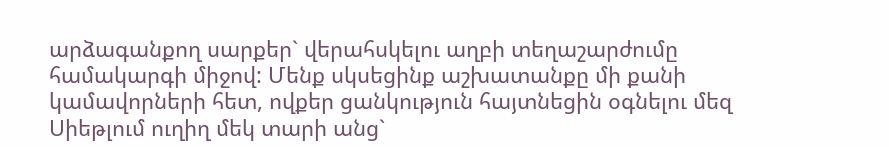արձագանքող սարքեր` վերահսկելու աղբի տեղաշարժումը համակարգի միջով: Մենք սկսեցինք աշխատանքը մի քանի կամավորների հետ, ովքեր ցանկություն հայտնեցին օգնելու մեզ Սիեթլում ուղիղ մեկ տարի անց`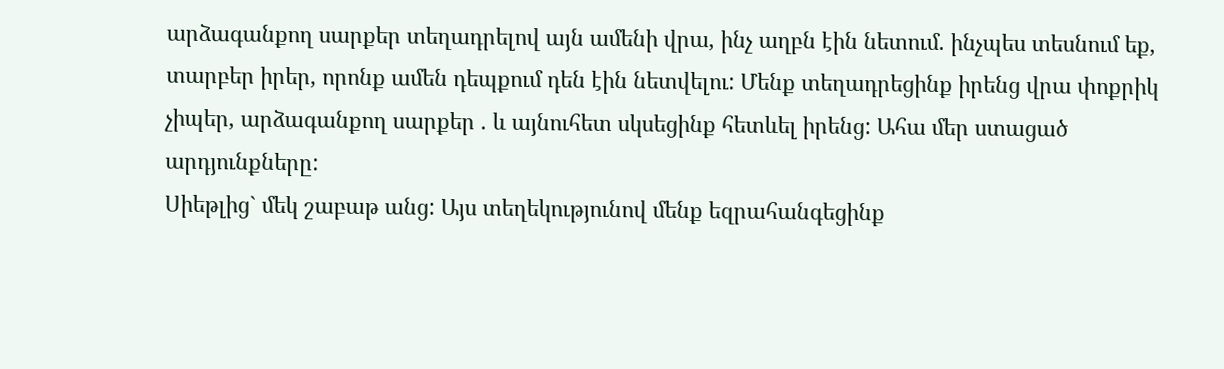արձագանքող սարքեր տեղադրելով այն ամենի վրա, ինչ աղբն էին նետում. ինչպես տեսնում եք, տարբեր իրեր, որոնք ամեն դեպքում դեն էին նետվելու: Մենք տեղադրեցինք իրենց վրա փոքրիկ չիպեր, արձագանքող սարքեր . և այնուհետ սկսեցինք հետևել իրենց: Ահա մեր ստացած արդյունքները:
Սիեթլից` մեկ շաբաթ անց: Այս տեղեկությունով մենք եզրահանգեցինք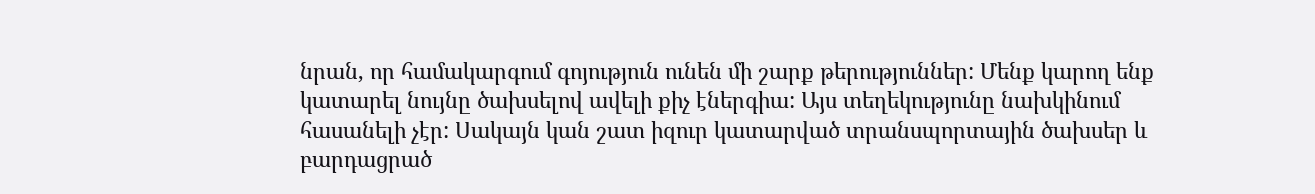նրան, որ համակարգում գոյություն ունեն մի շարք թերություններ: Մենք կարող ենք կատարել նույնը ծախսելով ավելի քիչ էներգիա: Այս տեղեկությունը նախկինում հասանելի չէր: Սակայն կան շատ իզուր կատարված տրանսպորտային ծախսեր և բարդացրած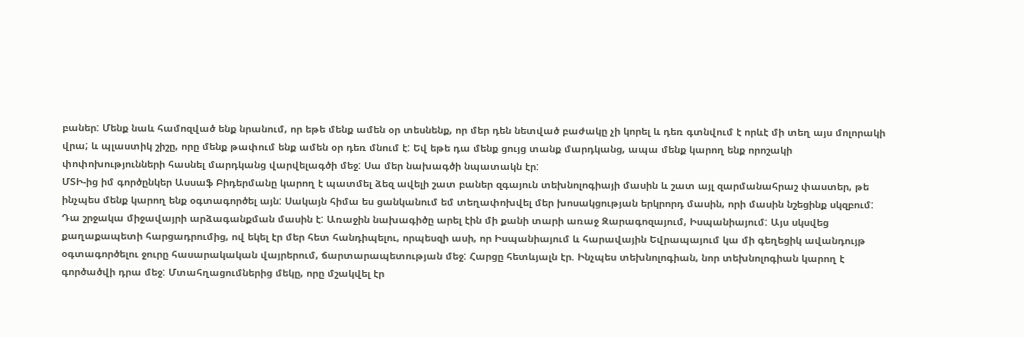բաներ: Մենք նաև համոզված ենք նրանում, որ եթե մենք ամեն օր տեսնենք, որ մեր դեն նետված բաժակը չի կորել և դեռ գտնվում է որևէ մի տեղ այս մոլորակի վրա; և պլաստիկ շիշը, որը մենք թափում ենք ամեն օր դեռ մնում է: Եվ եթե դա մենք ցույց տանք մարդկանց, ապա մենք կարող ենք որոշակի փոփոխությունների հասնել մարդկանց վարվելագծի մեջ: Սա մեր նախագծի նպատակն էր:
ՄՏԻ-ից իմ գործընկեր Ասսաֆ Բիդերմանը կարող է պատմել ձեզ ավելի շատ բաներ զգայուն տեխնոլոգիայի մասին և շատ այլ զարմանահրաշ փաստեր, թե ինչպես մենք կարող ենք օգտագործել այն: Սակայն հիմա ես ցանկանում եմ տեղափոխվել մեր խոսակցության երկրորդ մասին, որի մասին նշեցինք սկզբում: Դա շրջակա միջավայրի արձագանքման մասին է: Առաջին նախագիծը արել էին մի քանի տարի առաջ Զարագոզայում, Իսպանիայում: Այս սկսվեց քաղաքապետի հարցադրումից, ով եկել էր մեր հետ հանդիպելու, որպեսզի ասի, որ Իսպանիայում և հարավային Եվրապայում կա մի գեղեցիկ ավանդույթ օգտագործելու ջուրը հասարակական վայրերում, ճարտարապետության մեջ: Հարցը հետևյալն էր. Ինչպես տեխնոլոգիան, նոր տեխնոլոգիան կարող է գործածվի դրա մեջ: Մտահղացումներից մեկը, որը մշակվել էր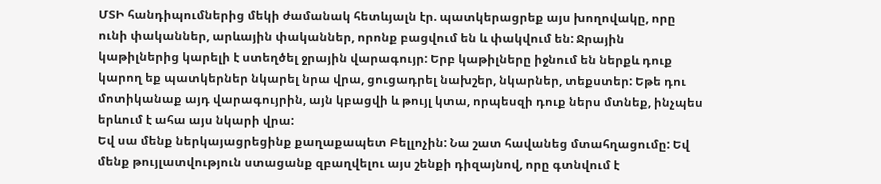ՄՏԻ հանդիպումներից մեկի ժամանակ հետևյալն էր. պատկերացրեք այս խողովակը, որը ունի փականներ, արևային փականներ, որոնք բացվում են և փակվում են: Ջրային կաթիլներից կարելի է ստեղծել ջրային վարագույր: Երբ կաթիլները իջնում են ներքև դուք կարող եք պատկերներ նկարել նրա վրա, ցուցադրել նախշեր, նկարներ, տեքստեր: Եթե դու մոտիկանաք այդ վարագույրին, այն կբացվի և թույլ կտա, որպեսզի դուք ներս մտնեք, ինչպես երևում է ահա այս նկարի վրա:
Եվ սա մենք ներկայացրեցինք քաղաքապետ Բելլոչին: Նա շատ հավանեց մտահղացումը: Եվ մենք թույլատվություն ստացանք զբաղվելու այս շենքի դիզայնով, որը գտնվում է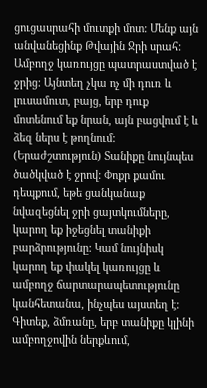ցուցասրահի մուտքի մոտ: Մենք այն անվանեցինք Թվային Ջրի սրահ: Ամբողջ կառույցը պատրաստված է ջրից: Այնտեղ չկա ոչ մի դուռ և լուսամուտ, բայց, երբ դուք մոտենում եք նրան, այն բացվում է և ձեզ ներս է թողնում: (Երաժշտություն) Տանիքը նույնպես ծածկված է ջրով: Փոքր քամու դեպքում, եթե ցանկանաք նվազեցնել ջրի ցայտկումները, կարող եք իջեցնել տանիքի բարձրությունը: Կամ նույնիսկ կարող եք փակել կառույցը և ամբողջ ճարտարապետությունը կանհետանա, ինչպես այստեղ է: Գիտեք, ձմռանը, երբ տանիքը կլինի ամբողջովին ներքևում,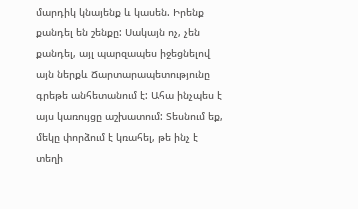մարդիկ կնայենք և կասեն. Իրենք քանդել են շենքը: Սակայն ոչ, չեն քանդել, այլ պարզապես իջեցնելով այն ներքև Ճարտարապետությունը գրեթե անհետանում է: Ահա ինչպես է այս կառույցը աշխատում: Տեսնում եք, մեկը փորձում է կռահել, թե ինչ է տեղի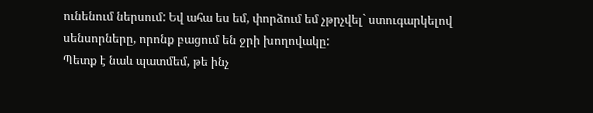ունենում ներսում: Եվ ահա ես եմ, փորձում եմ չթրչվել` ստուգարկելով սենսորները, որոնք բացում են ջրի խողովակը:
Պետք է նաև պատմեմ, թե ինչ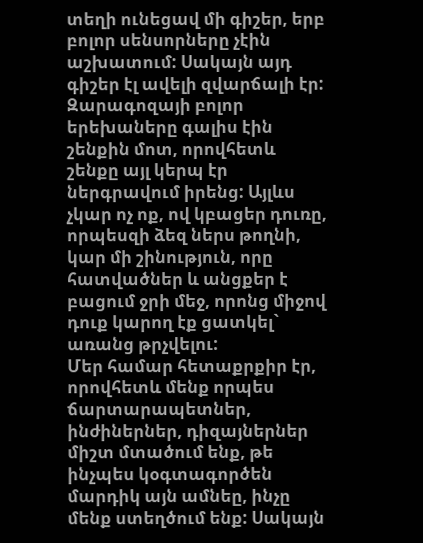տեղի ունեցավ մի գիշեր, երբ բոլոր սենսորները չէին աշխատում: Սակայն այդ գիշեր էլ ավելի զվարճալի էր: Զարագոզայի բոլոր երեխաները գալիս էին շենքին մոտ, որովհետև շենքը այլ կերպ էր ներգրավում իրենց: Այլևս չկար ոչ ոք, ով կբացեր դուռը, որպեսզի ձեզ ներս թողնի, կար մի շինություն, որը հատվածներ և անցքեր է բացում ջրի մեջ, որոնց միջով դուք կարող էք ցատկել` առանց թրչվելու:
Մեր համար հետաքրքիր էր, որովհետև մենք որպես ճարտարապետներ, ինժիներներ, դիզայներներ միշտ մտածում ենք, թե ինչպես կօգտագործեն մարդիկ այն ամնեը, ինչը մենք ստեղծում ենք: Սակայն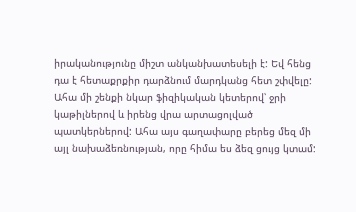իրականությունը միշտ անկանխատեսելի է: Եվ հենց դա է հետաքրքիր դարձնում մարդկանց հետ շփվելը:
Ահա մի շենքի նկար ֆիզիկական կետերով՝ ջրի կաթիլներով և իրենց վրա արտացոլված պատկերներով: Ահա այս գաղափարը բերեց մեզ մի այլ նախաձեռնության, որը հիմա ես ձեզ ցույց կտամ: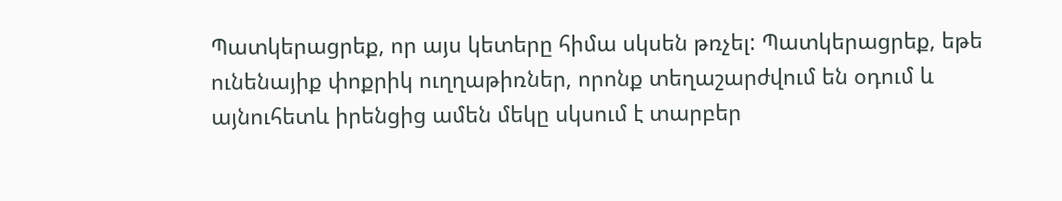Պատկերացրեք, որ այս կետերը հիմա սկսեն թռչել: Պատկերացրեք, եթե ունենայիք փոքրիկ ուղղաթիռներ, որոնք տեղաշարժվում են օդում և այնուհետև իրենցից ամեն մեկը սկսում է տարբեր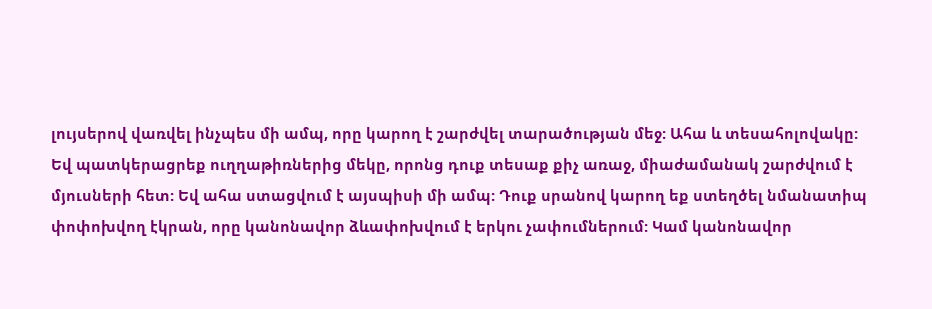լույսերով վառվել ինչպես մի ամպ, որը կարող է շարժվել տարածության մեջ: Ահա և տեսահոլովակը:
Եվ պատկերացրեք ուղղաթիռներից մեկը, որոնց դուք տեսաք քիչ առաջ, միաժամանակ շարժվում է մյուսների հետ: Եվ ահա ստացվում է այսպիսի մի ամպ: Դուք սրանով կարող եք ստեղծել նմանատիպ փոփոխվող էկրան, որը կանոնավոր ձևափոխվում է երկու չափումներում: Կամ կանոնավոր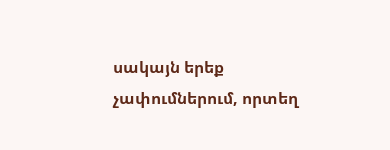սակայն երեք չափումներում, որտեղ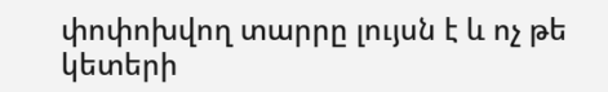փոփոխվող տարրը լույսն է և ոչ թե կետերի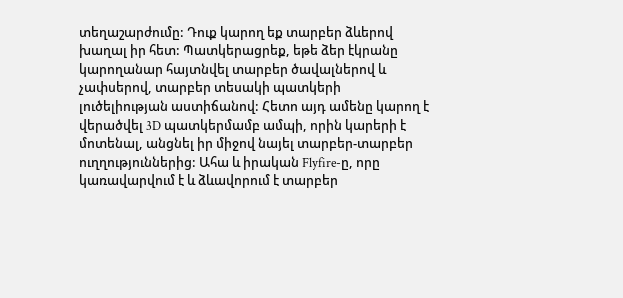տեղաշարժումը: Դուք կարող եք տարբեր ձևերով խաղալ իր հետ: Պատկերացրեք, եթե ձեր էկրանը կարողանար հայտնվել տարբեր ծավալներով և չափսերով, տարբեր տեսակի պատկերի լուծելիության աստիճանով: Հետո այդ ամենը կարող է վերածվել 3D պատկերմամբ ամպի, որին կարերի է մոտենալ, անցնել իր միջով նայել տարբեր-տարբեր ուղղություններից: Ահա և իրական Flyfire-ը, որը կառավարվում է և ձևավորում է տարբեր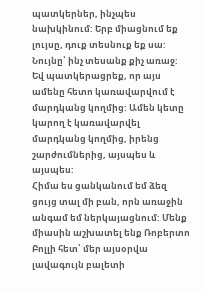պատկերներ, ինչպես նախկինում: Երբ միացնում եք լույսը, դուք տեսնուք եք սա: Նույնը՝ ինչ տեսանք քիչ առաջ: Եվ պատկերացրեք, որ այս ամենը հետո կառավարվում է մարդկանց կողմից: Ամեն կետը կարող է կառավարվել մարդկանց կողմից, իրենց շարժումներից, այսպես և այսպես:
Հիմա ես ցանկանում եմ ձեզ ցույց տալ մի բան, որն առաջին անգամ եմ ներկայացնում: Մենք միասին աշխատել ենք Ռոբերտո Բոլլի հետ՝ մեր այսօրվա լավագույն բալետի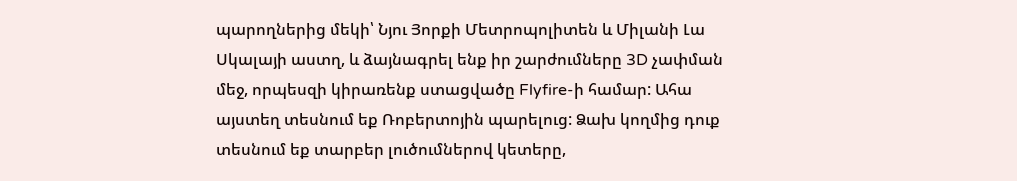պարողներից մեկի՝ Նյու Յորքի Մետրոպոլիտեն և Միլանի Լա Սկալայի աստղ, և ձայնագրել ենք իր շարժումները 3D չափման մեջ, որպեսզի կիրառենք ստացվածը Flyfire-ի համար: Ահա այստեղ տեսնում եք Ռոբերտոյին պարելուց: Ձախ կողմից դուք տեսնում եք տարբեր լուծումներով կետերը,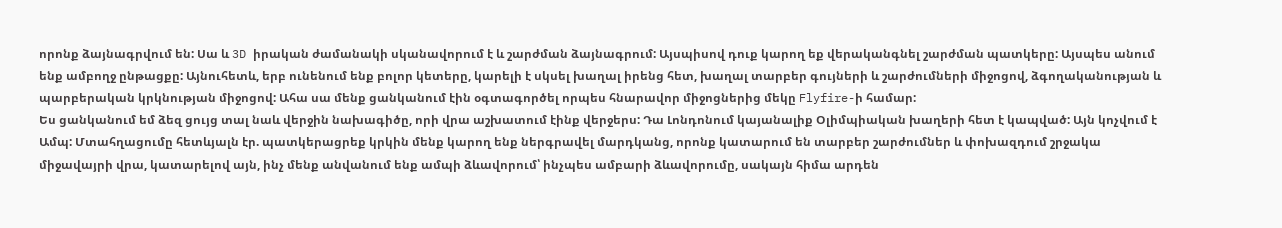որոնք ձայնագրվում են: Սա և 3D իրական ժամանակի սկանավորում է և շարժման ձայնագրում: Այսպիսով դուք կարող եք վերականգնել շարժման պատկերը: Այսպես անում ենք ամբողջ ընթացքը: Այնուհետև, երբ ունենում ենք բոլոր կետերը, կարելի է սկսել խաղալ իրենց հետ, խաղալ տարբեր գույների և շարժումների միջոցով, ձգողականության և պարբերական կրկնության միջոցով: Ահա սա մենք ցանկանում էին օգտագործել որպես հնարավոր միջոցներից մեկը Flyfire-ի համար:
Ես ցանկանում եմ ձեզ ցույց տալ նաև վերջին նախագիծը, որի վրա աշխատում էինք վերջերս: Դա Լոնդոնում կայանալիք Օլիմպիական խաղերի հետ է կապված: Այն կոչվում է Ամպ: Մտահղացումը հետևյալն էր. պատկերացրեք կրկին մենք կարող ենք ներգրավել մարդկանց, որոնք կատարում են տարբեր շարժումներ և փոխազդում շրջակա միջավայրի վրա, կատարելով այն, ինչ մենք անվանում ենք ամպի ձևավորում՝ ինչպես ամբարի ձևավորումը, սակայն հիմա արդեն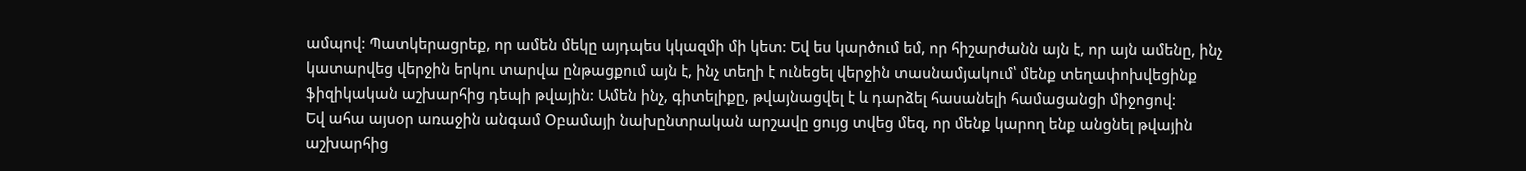ամպով: Պատկերացրեք, որ ամեն մեկը այդպես կկազմի մի կետ: Եվ ես կարծում եմ, որ հիշարժանն այն է, որ այն ամենը, ինչ կատարվեց վերջին երկու տարվա ընթացքում այն է, ինչ տեղի է ունեցել վերջին տասնամյակում՝ մենք տեղափոխվեցինք ֆիզիկական աշխարհից դեպի թվային: Ամեն ինչ, գիտելիքը, թվայնացվել է և դարձել հասանելի համացանցի միջոցով:
Եվ ահա այսօր առաջին անգամ Օբամայի նախընտրական արշավը ցույց տվեց մեզ, որ մենք կարող ենք անցնել թվային աշխարհից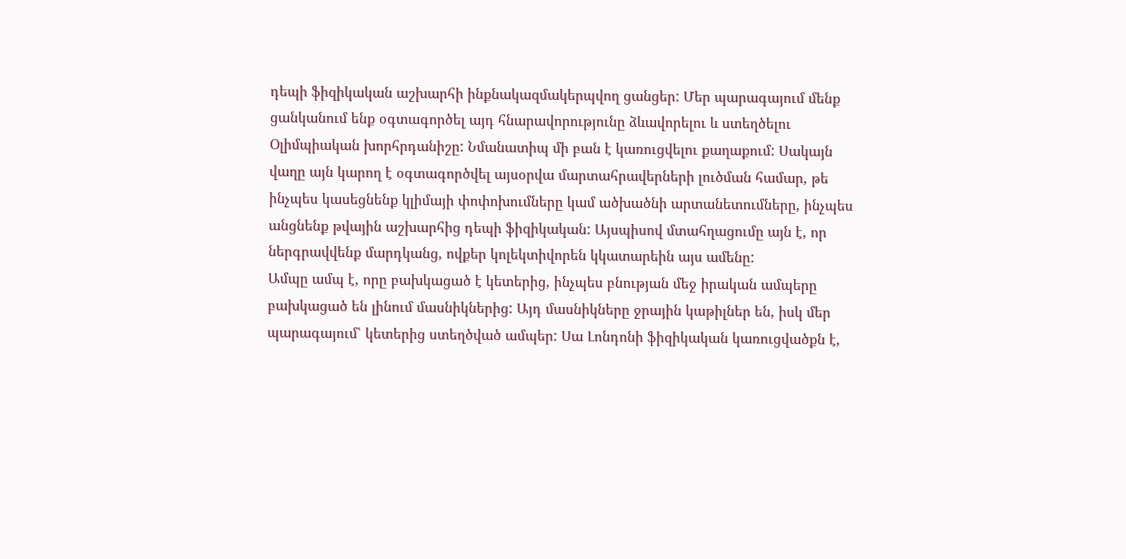դեպի ֆիզիկական աշխարհի ինքնակազմակերպվող ցանցեր: Մեր պարագայում մենք ցանկանում ենք օգտագործել այդ հնարավորությունը ձևավորելու և ստեղծելու Օլիմպիական խորհրդանիշը: Նմանատիպ մի բան է կառուցվելու քաղաքում: Սակայն վաղը այն կարող է օգտագործվել այսօրվա մարտահրավերների լուծման համար, թե ինչպես կասեցնենք կլիմայի փոփոխումները կամ ածխածնի արտանետումները, ինչպես անցնենք թվային աշխարհից դեպի ֆիզիկական: Այսպիսով մտահղացումը այն է, որ ներգրավվենք մարդկանց, ովքեր կոլեկտիվորեն կկատարեին այս ամենը:
Ամպը ամպ է, որը բախկացած է կետերից, ինչպես բնության մեջ իրական ամպերը բախկացած են լինում մասնիկներից: Այդ մասնիկները ջրային կաթիլներ են, իսկ մեր պարագայում՝ կետերից ստեղծված ամպեր: Սա Լոնդոնի ֆիզիկական կառուցվածքն է,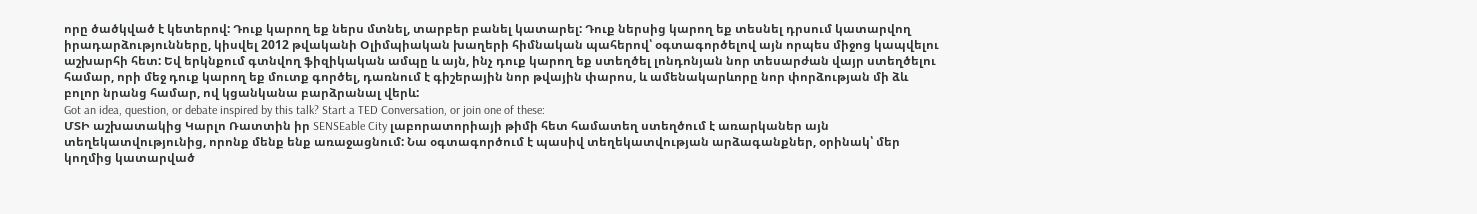որը ծածկված է կետերով: Դուք կարող եք ներս մտնել, տարբեր բանել կատարել: Դուք ներսից կարող եք տեսնել դրսում կատարվող իրադարձությունները, կիսվել 2012 թվականի Օլիմպիական խաղերի հիմնական պահերով՝ օգտագործելով այն որպես միջոց կապվելու աշխարհի հետ: Եվ երկնքում գտնվող ֆիզիկական ամպը և այն, ինչ դուք կարող եք ստեղծել լոնդոնյան նոր տեսարժան վայր ստեղծելու համար, որի մեջ դուք կարող եք մուտք գործել, դառնում է գիշերային նոր թվային փարոս, և ամենակարևորը նոր փորձության մի ձև բոլոր նրանց համար, ով կցանկանա բարձրանալ վերև:
Got an idea, question, or debate inspired by this talk? Start a TED Conversation, or join one of these:
ՄՏԻ աշխատակից Կարլո Ռատտին իր SENSEable City լաբորատորիայի թիմի հետ համատեղ ստեղծում է առարկաներ այն տեղեկատվությունից, որոնք մենք ենք առաջացնում: Նա օգտագործում է պասիվ տեղեկատվության արձագանքներ, օրինակ՝ մեր կողմից կատարված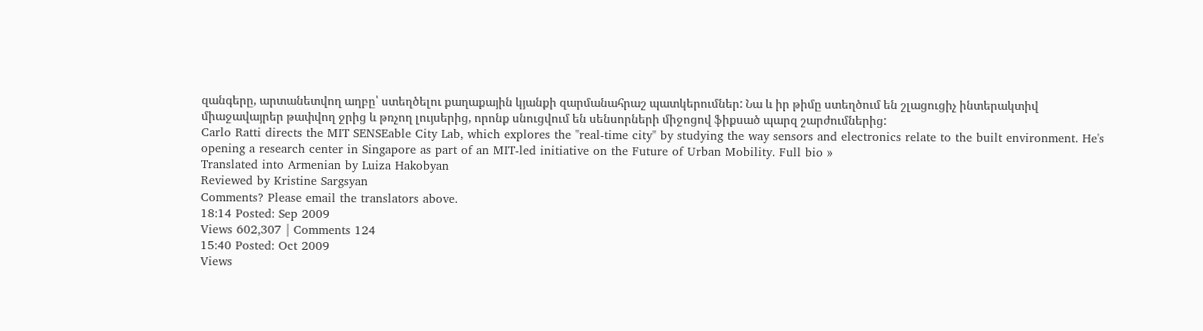զանգերը, արտանետվող աղբը՝ ստեղծելու քաղաքային կյանքի զարմանահրաշ պատկերումներ: Նա և իր թիմը ստեղծում են շլացուցիչ ինտերակտիվ միաջավայրեր թափվող ջրից և թռչող լույսերից, որոնք սնուցվում են սենսորների միջոցով ֆիքսած պարզ շարժումներից:
Carlo Ratti directs the MIT SENSEable City Lab, which explores the "real-time city" by studying the way sensors and electronics relate to the built environment. He's opening a research center in Singapore as part of an MIT-led initiative on the Future of Urban Mobility. Full bio »
Translated into Armenian by Luiza Hakobyan
Reviewed by Kristine Sargsyan
Comments? Please email the translators above.
18:14 Posted: Sep 2009
Views 602,307 | Comments 124
15:40 Posted: Oct 2009
Views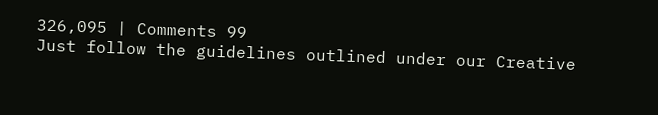326,095 | Comments 99
Just follow the guidelines outlined under our Creative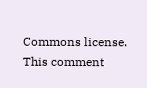Commons license.
This comment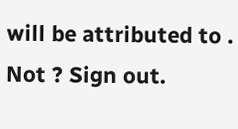will be attributed to . Not ? Sign out.